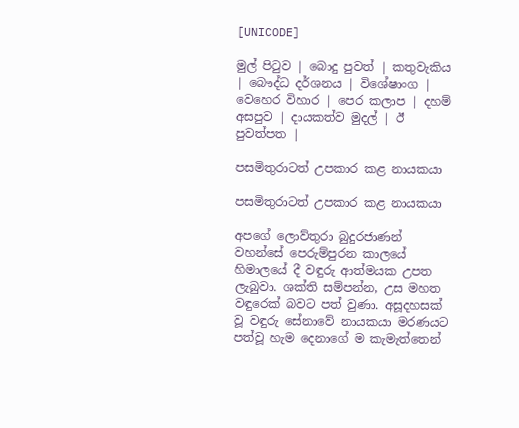[UNICODE]

මුල් පිටුව | බොදු පුවත් | කතුවැකිය | බෞද්ධ දර්ශනය | විශේෂාංග | වෙහෙර විහාර | පෙර කලාප | දහම් අසපුව | දායකත්ව මුදල් | ඊ පුවත්පත |

පසමිතුරාටත් උපකාර කළ නායකයා

පසමිතුරාටත් උපකාර කළ නායකයා

අපගේ ලොව්තුරා බුදුරජාණන් වහන්සේ පෙරුම්පුරන කාලයේ හිමාලයේ දී වඳුරු ආත්මයක උපත ලැබුවා. ශක්ති සම්පන්න, උස මහත වඳුරෙක් බවට පත් වුණා. අසූදහසක් වූ වඳුරු සේනාවේ නායකයා මරණයට පත්වූ හැම දෙනාගේ ම කැමැත්තෙන්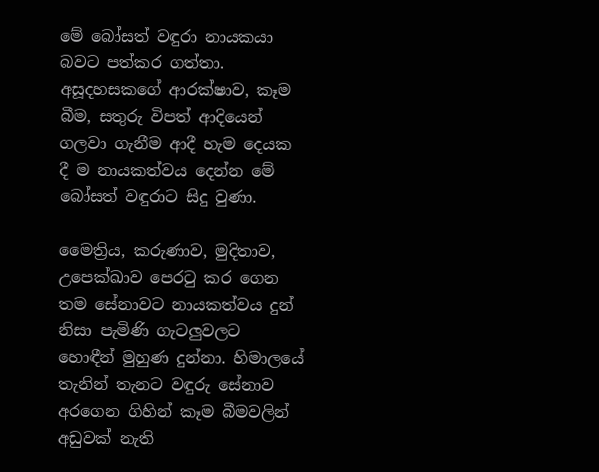මේ බෝසත් වඳුරා නායකයා බවට පත්කර ගත්තා. අසූදහසකගේ ආරක්ෂාව, කෑම බීම, සතුරු විපත් ආදියෙන් ගලවා ගැනීම ආදී හැම දෙයක දී ම නායකත්වය දෙන්න මේ බෝසත් වඳුරාට සිදු වුණා.

මෛත්‍රිය, කරුණාව, මුදිතාව, උපෙක්ඛාව පෙරටු කර ගෙන තම සේනාවට නායකත්වය දුන් නිසා පැමිණි ගැටලුවලට හොඳීන් මුහුණ දුන්නා. හිමාලයේ තැනින් තැනට වඳුරු සේනාව අරගෙන ගිහින් කෑම බීමවලින් අඩුවක් නැති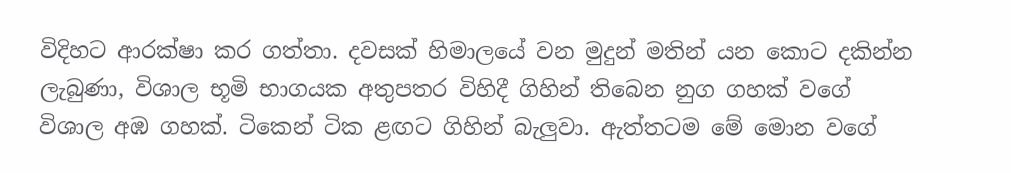විදිහට ආරක්ෂා කර ගත්තා. දවසක් හිමාලයේ වන මුදුන් මතින් යන කොට දකින්න ලැබුණා, විශාල භූමි භාගයක අතුපතර විහිදී ගිහින් තිබෙන නුග ගහක් වගේ විශාල අඹ ගහක්. ටිකෙන් ටික ළඟට ගිහින් බැලුවා. ඇත්තටම මේ මොන වගේ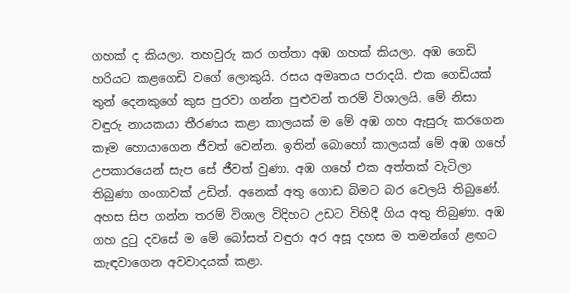ගහක් ද කියලා. තහවුරු කර ගත්තා අඹ ගහක් කියලා. අඹ ගෙඩි හරියට කළගෙඩි වගේ ලොකුයි. රසය අමෘතය පරාදයි. එක ගෙඩියක් තුන් දෙනකුගේ කුස පුරවා ගන්න පුළුවන් තරම් විශාලයි. මේ නිසා වඳුරු නායකයා තීරණය කළා කාලයක් ම මේ අඹ ගහ ඇසුරු කරගෙන කෑම හොයාගෙන ජීවත් වෙන්න. ඉතින් බොහෝ කාලයක් මේ අඹ ගහේ උපකාරයෙන් සැප සේ ජීවත් වුණා. අඹ ගහේ එක අත්තක් වැටිලා තිබුණා ගංගාවක් උඩින්. අනෙක් අතු ගොඩ බිමට බර වෙලයි තිබුණේ. අහස සිප ගන්න තරම් විශාල විදිහට උඩට විහිදී ගිය අතු තිබුණා. අඹ ගහ දුටු දවසේ ම මේ බෝසත් වඳුරා අර අසූ දහස ම තමන්ගේ ළඟට කැඳවාගෙන අවවාදයක් කළා.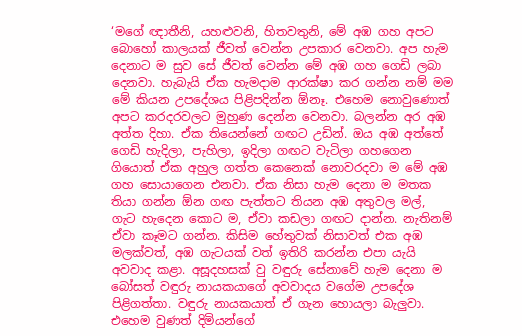‘මගේ ඥාතීනි, යහළුවනි, හිතවතුනි, මේ අඹ ගහ අපට බොහෝ කාලයක් ජීවත් වෙන්න උපකාර වෙනවා. අප හැම දෙනාට ම සුව සේ ජීවත් වෙන්න මේ අඹ ගහ ගෙඩි ලබා දෙනවා. හැබැයි ඒක හැමදාම ආරක්ෂා කර ගන්න නම් මම මේ කියන උපදේශය පිළිපදින්න ඕනෑ. එහෙම නොවුණොත් අපට කරදරවලට මුහුණ දෙන්න වෙනවා. බලන්න අර අඹ අත්ත දිහා. ඒක තියෙන්නේ ගඟට උඩින්. ඔය අඹ අත්තේ ගෙඩි හැදිලා, පැහිලා, ඉදිලා ගඟට වැටිලා ගහගෙන ගියොත් ඒක අහුල ගත්ත කෙනෙක් නොවරදවා ම මේ අඹ ගහ සොයාගෙන එනවා. ඒක නිසා හැම දෙනා ම මතක තියා ගන්න ඕන ගඟ පැත්තට තියන අඹ අතුවල මල්, ගැට හැදෙන කොට ම, ඒවා කඩලා ගඟට දාන්න. නැතිනම් ඒවා කෑමට ගන්න. කිසිම හේතුවක් නිසාවත් එක අඹ මලක්වත්, අඹ ගැටයක් වත් ඉතිරි කරන්න එපා යැයි අවවාද කළා. අසූදහසක් වු වඳුරු සේනාවේ හැම දෙනා ම බෝසත් වඳුරු නායකයාගේ අවවාදය වගේම උපදේශ පිළිගත්තා. වඳුරු නායකයාත් ඒ ගැන හොයලා බැලුවා. එහෙම වුණත් දිමියන්ගේ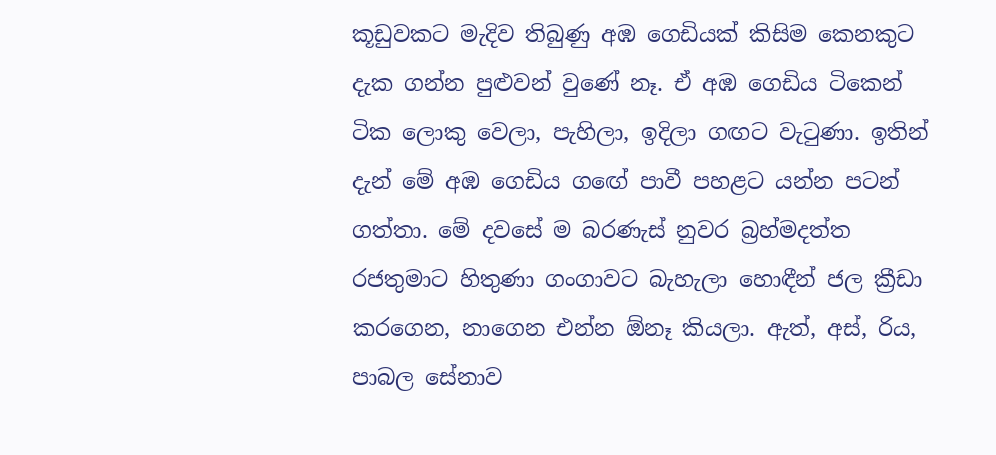කූඩුවකට මැදිව තිබුණු අඹ ගෙඩියක් කිසිම කෙනකුට දැක ගන්න පුළුවන් වුණේ නෑ. ඒ අඹ ගෙඩිය ටිකෙන් ටික ලොකු වෙලා, පැහිලා, ඉදිලා ගඟට වැටුණා. ඉතින් දැන් මේ අඹ ගෙඩිය ග‍ඟේ පාවී පහළට යන්න පටන් ගත්තා. මේ දවසේ ම බරණැස් නුවර බ්‍රහ්මදත්ත රජතුමාට හිතුණා ගංගාවට බැහැලා හොඳීන් ජල ක්‍රීඩා කරගෙන, නාගෙන එන්න ඕනෑ කියලා. ඇත්, අස්, රිය, පාබල සේනාව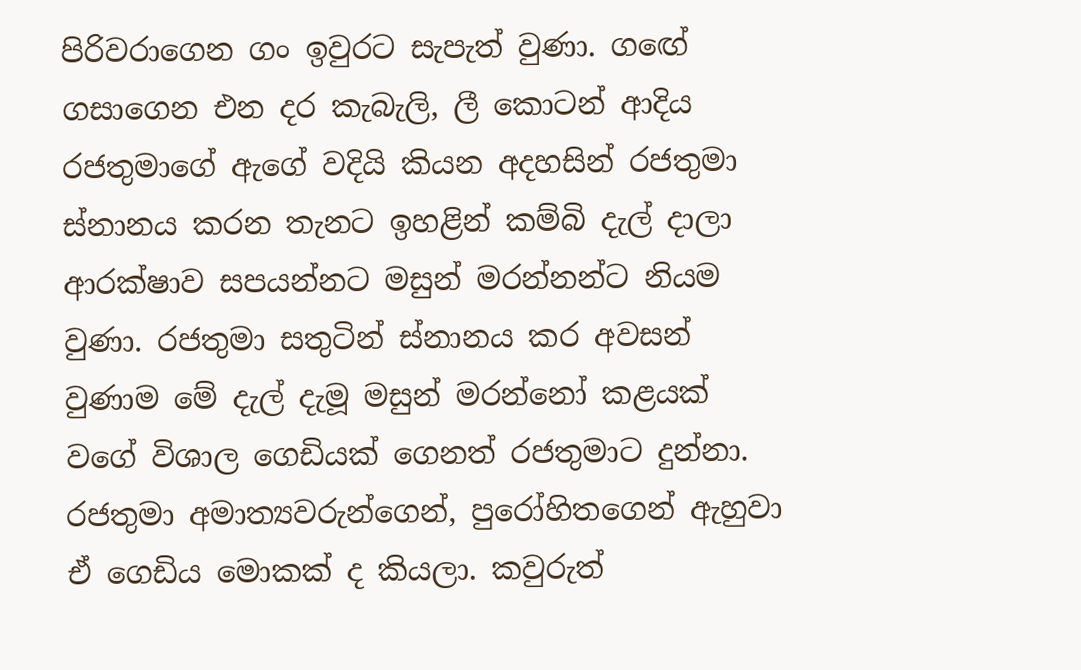පිරිවරාගෙන ගං ඉවුරට සැපැත් වුණා. ගඟේ ගසාගෙන එන දර කැබැලි, ලී කොටන් ආදිය රජතුමාගේ ඇගේ වදියි කියන අදහසින් රජතුමා ස්නානය කරන තැනට ඉහළින් කම්බි දැල් දාලා ආරක්ෂාව සපයන්නට මසුන් මරන්නන්ට නියම වුණා. රජතුමා සතුටින් ස්නානය කර අවසන් වුණාම මේ දැල් දැමූ මසුන් මරන්නෝ කළයක් වගේ විශාල ගෙඩියක් ගෙනත් රජතුමාට දුන්නා. රජතුමා අමාත්‍යවරුන්ගෙන්, පුරෝහිතගෙන් ඇහුවා ඒ ගෙඩිය මොකක් ද කියලා. කවුරුත්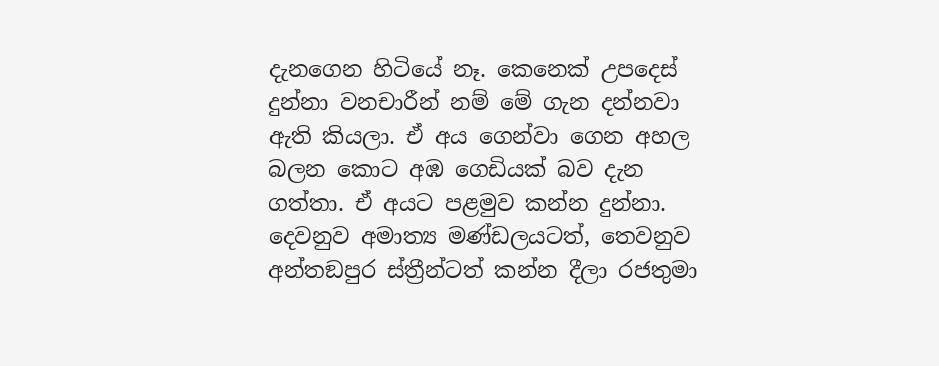දැනගෙන හිටියේ නෑ. කෙනෙක් උපදෙස් දුන්නා වනචාරීන් නම් මේ ගැන දන්නවා ඇති කියලා. ඒ අය ගෙන්වා ගෙන අහල බලන කොට අඹ ගෙඩියක් බව දැන ගත්තා. ඒ අයට පළමුව කන්න දුන්නා. දෙවනුව අමාත්‍ය මණ්ඩලයටත්, තෙවනුව අන්තඞපුර ස්ත්‍රීන්ටත් කන්න දීලා රජතුමා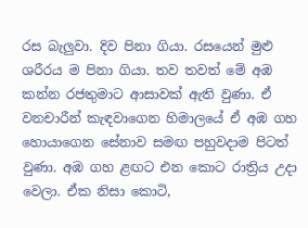රස බැලුවා. දිව පිනා ගියා. රසයෙන් මුළු ශරීරය ම පිනා ගියා. තව තවත් මේ අඹ කන්න රජතුමාට ආසාවක් ඇති වුණා. ඒ වනචාරීන් කැඳවාගෙන හිමාලයේ ඒ අඹ ගහ හොයාගෙන සේනාව සමඟ පහුවදාම පිටත් වුණා. අඹ ගහ ළඟට එන කොට රාත්‍රිය උදා වෙලා. ඒක නිසා කොටි,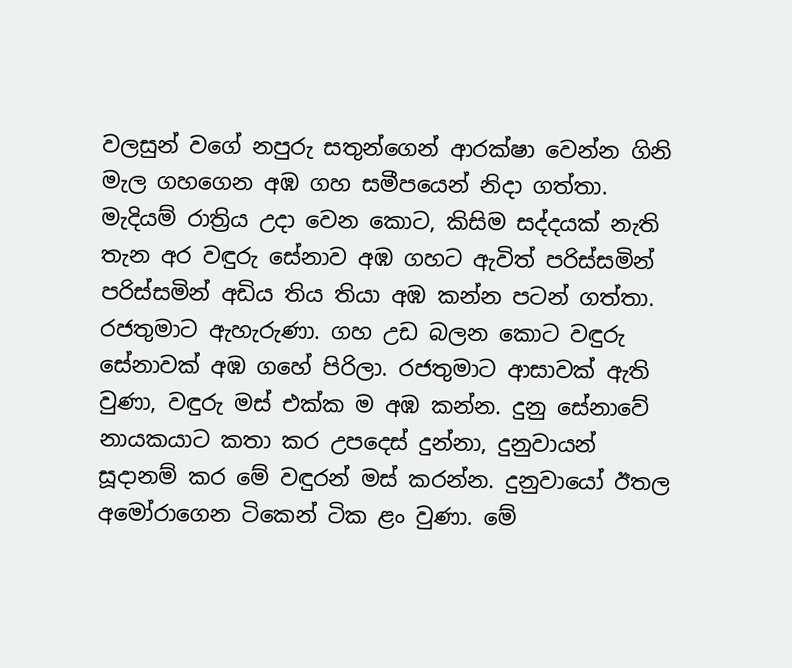වලසුන් වගේ නපුරු සතුන්ගෙන් ආරක්ෂා වෙන්න ගිනි මැල ගහගෙන අඹ ගහ සමීපයෙන් නිදා ගත්තා. මැදියම් රාත්‍රිය උදා වෙන කොට, කිසිම සද්දයක් නැති තැන අර වඳුරු සේනාව අඹ ගහට ඇවිත් පරිස්සමින් පරිස්සමින් අඩිය තිය තියා අඹ කන්න පටන් ගත්තා. රජතුමාට ඇහැරුණා. ගහ උඩ බලන කොට වඳුරු සේනාවක් අඹ ගහේ පිරිලා. රජතුමාට ආසාවක් ඇති වුණා, වඳුරු මස් එක්ක ම අඹ කන්න. දුනු සේනාවේ නායකයාට කතා කර උපදෙස් දුන්නා, දුනුවායන් සූදානම් කර මේ වඳුරන් මස් කරන්න. දුනුවායෝ ඊතල අමෝරාගෙන ටිකෙන් ටික ළං වුණා. මේ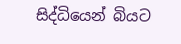සිද්ධියෙන් බියට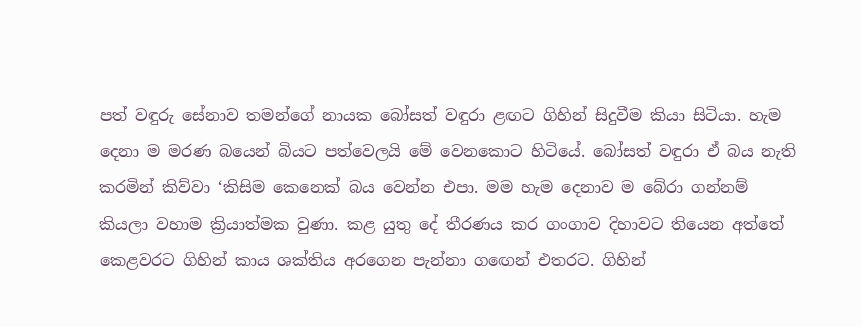පත් වඳුරු සේනාව තමන්ගේ නායක බෝසත් වඳුරා ළඟට ගිහින් සිදුවීම කියා සිටියා. හැම දෙනා ම මරණ බයෙන් බියට පත්වෙලයි මේ වෙනකොට හිටියේ. බෝසත් වඳුරා ඒ බය නැති කරමින් කිව්වා ‘කිසිම කෙනෙක් බය වෙන්න එපා. මම හැම දෙනාව ම බේරා ගන්නම් කියලා වහාම ක්‍රියාත්මක වුණා. කළ යුතු දේ තීරණය කර ගංගාව දිහාවට තියෙන අත්තේ කෙළවරට ගිහින් කාය ශක්තිය අරගෙන පැන්නා ගඟෙන් එතරට. ගිහින්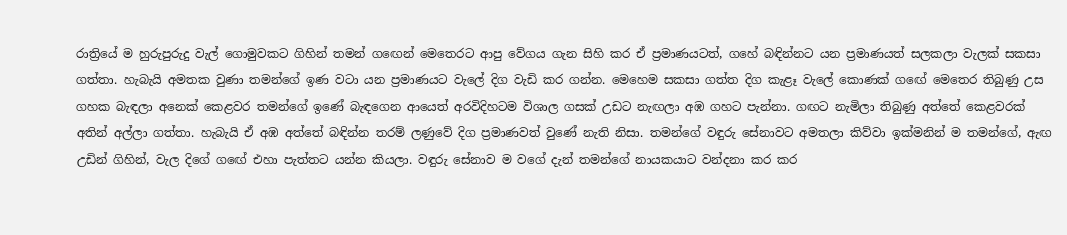රාත්‍රියේ ම හුරුපුරුදු වැල් ගොමුවකට ගිහින් තමන් ගඟෙන් මෙතෙරට ආපු වේගය ගැන සිහි කර ඒ ප්‍රමාණයටත්, ගහේ බඳින්නට යන ප්‍රමාණයත් සලකලා වැලක් සකසා ගත්තා. හැබැයි අමතක වුණා තමන්ගේ ඉණ වටා යන ප්‍රමාණයට වැලේ දිග වැඩි කර ගන්න. මෙහෙම සකසා ගත්ත දිග කැළෑ වැලේ කොණක් ගඟේ මෙතෙර තිබුණු උස ගහක බැඳලා අනෙක් කෙළවර තමන්ගේ ඉණේ බැඳගෙන ආයෙත් අරවිදිහටම විශාල ගසක් උඩට නැඟලා අඹ ගහට පැන්නා. ගඟට නැමිලා තිබුණු අත්තේ කෙළවරක් අතින් අල්ලා ගත්තා. හැබැයි ඒ අඹ අත්තේ බඳින්න තරම් ලණුවේ දිග ප්‍රමාණවත් වුණේ නැති නිසා. තමන්ගේ වඳුරු සේනාවට අමතලා කිව්වා ඉක්මනින් ම තමන්ගේ, ඇඟ උඩින් ගිහින්, වැල දිගේ ගඟේ එහා පැත්තට යන්න කියලා. වඳුරු සේනාව ම වගේ දැන් තමන්ගේ නායකයාට වන්දනා කර කර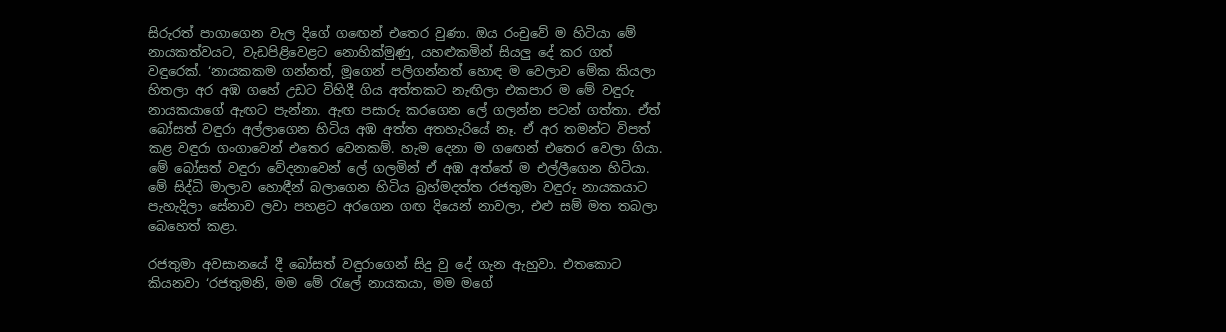සිරුරත් පාගාගෙන වැල දිගේ ගඟෙන් එතෙර වුණා. ඔය රංචුවේ ම හිටියා මේ නායකත්වයට, වැඩපිළිවෙළට නොහික්මුණු, යහළුකමින් සියලු දේ කර ගත් වඳුරෙක්. ‘නායකකම ගන්නත්, මූගෙන් පලිගන්නත් හොඳ ම වෙලාව මේක කියලා හිතලා අර අඹ ගහේ උඩට විහිදී ගිය අත්තකට නැඟිලා එකපාර ම මේ වඳුරු නායකයාගේ ඇඟට පැන්නා. ඇඟ පසාරු කරගෙන ලේ ගලන්න පටන් ගත්තා. ඒත් බෝසත් වඳුරා අල්ලාගෙන හිටිය අඹ අත්ත අතහැරියේ නෑ. ඒ අර තමන්ට විපත් කළ වඳුරා ගංගාවෙන් එතෙර වෙනකම්. හැම දෙනා ම ගඟෙන් එතෙර වෙලා ගියා. මේ බෝසත් වඳුරා වේදනාවෙන් ලේ ගලමින් ඒ අඹ අත්තේ ම එල්ලීගෙන හිටියා. මේ සිද්ධි මාලාව හොඳීන් බලාගෙන හිටිය බ්‍රහ්මදත්ත රජතුමා වඳුරු නායකයාට පැහැදිලා සේනාව ලවා පහළට අරගෙන ගඟ දියෙන් නාවලා, එළු සම් මත තබලා බෙහෙත් කළා.

රජතුමා අවසානයේ දී බෝසත් වඳුරාගෙන් සිදු වු දේ ගැන ඇහුවා. එතකොට කියනවා ‘රජතුමනි, මම මේ රැලේ නායකයා, මම මගේ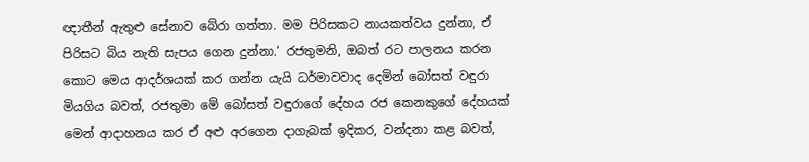ඥාතීන් ඇතුළු සේනාව බේරා ගත්තා. මම පිරිසකට නායකත්වය දුන්නා, ඒ පිරිසට බිය නැති සැපය ගෙන දුන්නා.‘ රජතුමනි, ඔබත් රට පාලනය කරන කොට මෙය ආදර්ශයක් කර ගන්න යැයි ධර්මාවවාද දෙමින් බෝසත් වඳුරා මියගිය බවත්, රජතුමා මේ බෝසත් වඳුරාගේ දේහය රජ කෙනකුගේ දේහයක් මෙන් ආදාහනය කර ඒ අළු අරගෙන දාගැබක් ඉදිකර, වන්දනා කළ බවත්,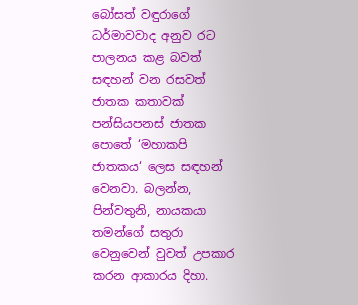බෝසත් වඳුරාගේ ධර්මාවවාද අනුව රට පාලනය කළ බවත් සඳහන් වන රසවත් ජාතක කතාවක් පන්සියපනස් ජාතක පොතේ ‘මහාකපි ජාතකය‘ ලෙස සඳහන් වෙනවා. බලන්න, පින්වතුනි, නායකයා තමන්ගේ සතුරා වෙනුවෙන් වුවත් උපකාර කරන ආකාරය දිහා.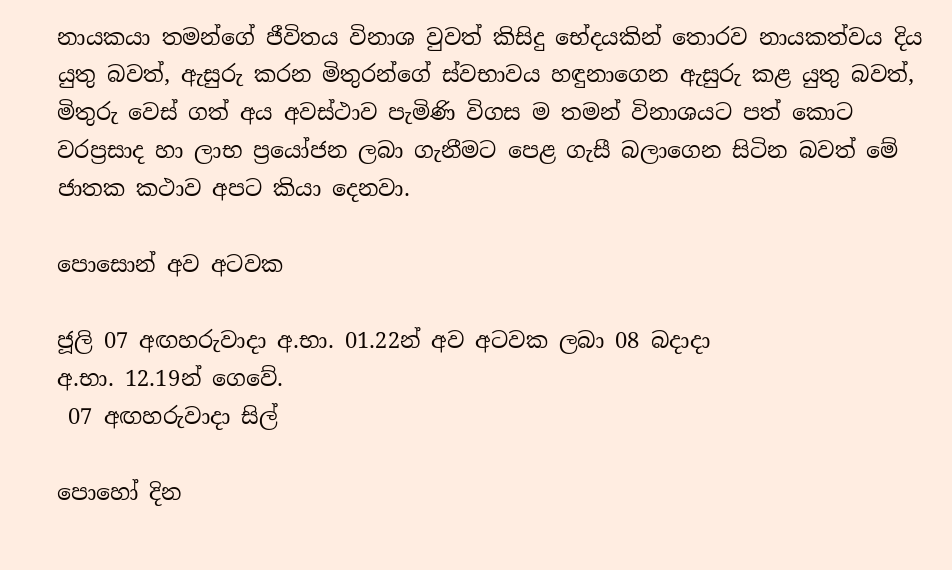නායකයා තමන්ගේ ජීවිතය විනාශ වුවත් කිසිදු භේදයකින් තොරව නායකත්වය දිය යුතු බවත්, ඇසුරු කරන මිතුරන්ගේ ස්වභාවය හඳුනාගෙන ඇසුරු කළ යුතු බවත්, මිතුරු වෙස් ගත් අය අවස්ථාව පැමිණි විගස ම තමන් විනාශයට පත් කොට වරප්‍රසාද හා ලාභ ප්‍රයෝජන ලබා ගැනීමට පෙළ ගැසී බලාගෙන සිටින බවත් මේ ජාතක කථාව අපට කියා දෙනවා.

පොසොන් අව අටවක

ජූලි 07 අඟහරුවාදා අ.භා. 01.22න් අව අටවක ලබා 08 බදාදා
අ.භා. 12.19න් ගෙවේ.
 07 අඟහරුවාදා සිල්

පොහෝ දින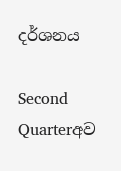දර්ශනය

Second Quarterඅව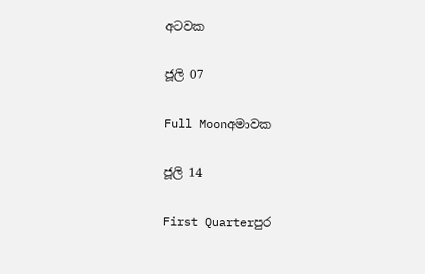අටවක

ජූලි 07

Full Moonඅමාවක

ජූලි 14

First Quarterපුර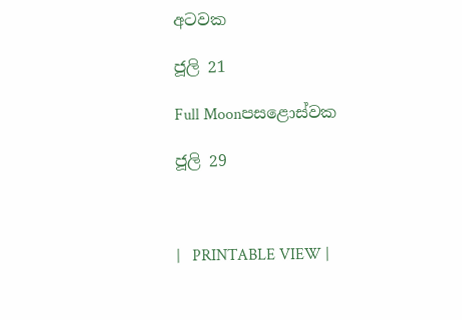අටවක

ජූලි 21

Full Moonපසළොස්වක

ජූලි 29



|   PRINTABLE VIEW |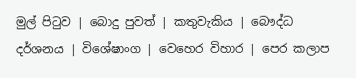මුල් පිටුව | බොදු පුවත් | කතුවැකිය | බෞද්ධ දර්ශනය | විශේෂාංග | වෙහෙර විහාර | පෙර කලාප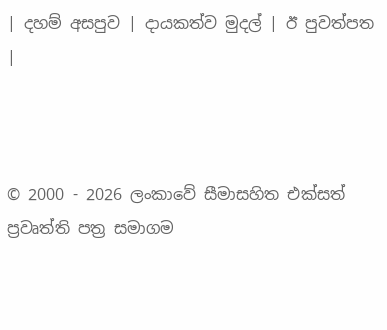| දහම් අසපුව | දායකත්ව මුදල් | ඊ පුවත්පත |



© 2000 - 2026 ලංකාවේ සීමාසහිත එක්සත් ප්‍රවෘත්ති පත්‍ර සමාගම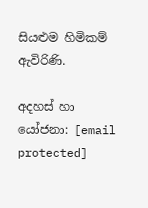සියළුම හිමිකම් ඇවිරිණි.

අදහස් හා යෝජනා: [email protected]